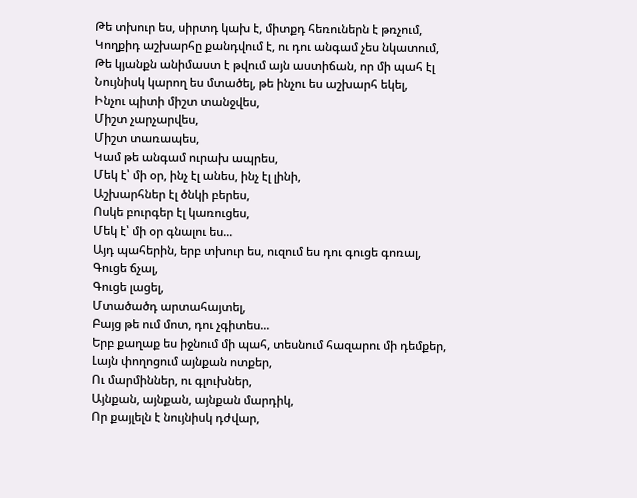Թե տխուր ես, սիրտդ կախ է, միտքդ հեռուներն է թռչում,
Կողքիդ աշխարհը քանդվում է, ու դու անգամ չես նկատում,
Թե կյանքն անիմաստ է թվում այն աստիճան, որ մի պահ էլ
Նույնիսկ կարող ես մտածել, թե ինչու ես աշխարհ եկել,
Ինչու պիտի միշտ տանջվես,
Միշտ չարչարվես,
Միշտ տառապես,
Կամ թե անգամ ուրախ ապրես,
Մեկ է՝ մի օր, ինչ էլ անես, ինչ էլ լինի,
Աշխարհներ էլ ծնկի բերես,
Ոսկե բուրգեր էլ կառուցես,
Մեկ է՝ մի օր գնալու ես...
Այդ պահերին, երբ տխուր ես, ուզում ես դու գուցե գոռալ,
Գուցե ճչալ,
Գուցե լացել,
Մտածածդ արտահայտել,
Բայց թե ում մոտ, դու չգիտես...
Երբ քաղաք ես իջնում մի պահ, տեսնում հազարու մի դեմքեր,
Լայն փողոցում այնքան ոտքեր,
Ու մարմիններ, ու գլուխներ,
Այնքան, այնքան, այնքան մարդիկ,
Որ քայլելն է նույնիսկ դժվար,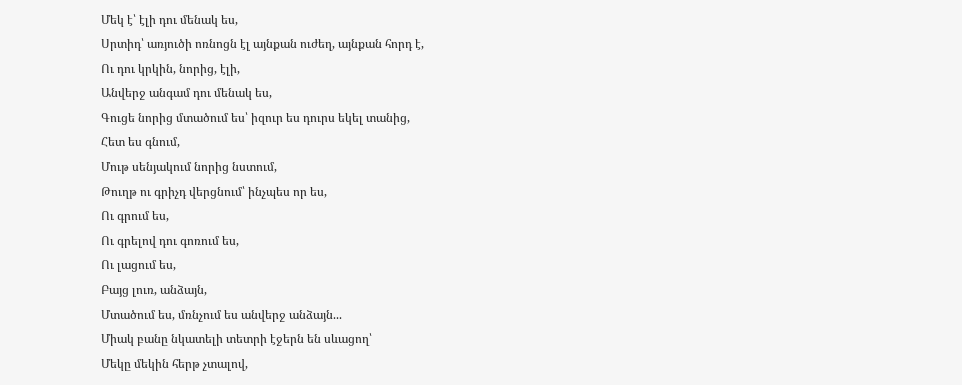Մեկ է՝ էլի դու մենակ ես,
Սրտիդ՝ առյուծի ոռնոցն էլ այնքան ուժեղ, այնքան հորդ է,
Ու դու կրկին, նորից, էլի,
Անվերջ անգամ դու մենակ ես,
Գուցե նորից մտածում ես՝ իզուր ես դուրս եկել տանից,
Հետ ես գնում,
Մութ սենյակում նորից նստում,
Թուղթ ու գրիչդ վերցնում՝ ինչպես որ ես,
Ու գրում ես,
Ու գրելով դու գոռում ես,
Ու լացում ես,
Բայց լուռ, անձայն,
Մտածում ես, մռնչում ես անվերջ անձայն...
Միակ բանը նկատելի տետրի էջերն են սևացող՝
Մեկը մեկին հերթ չտալով,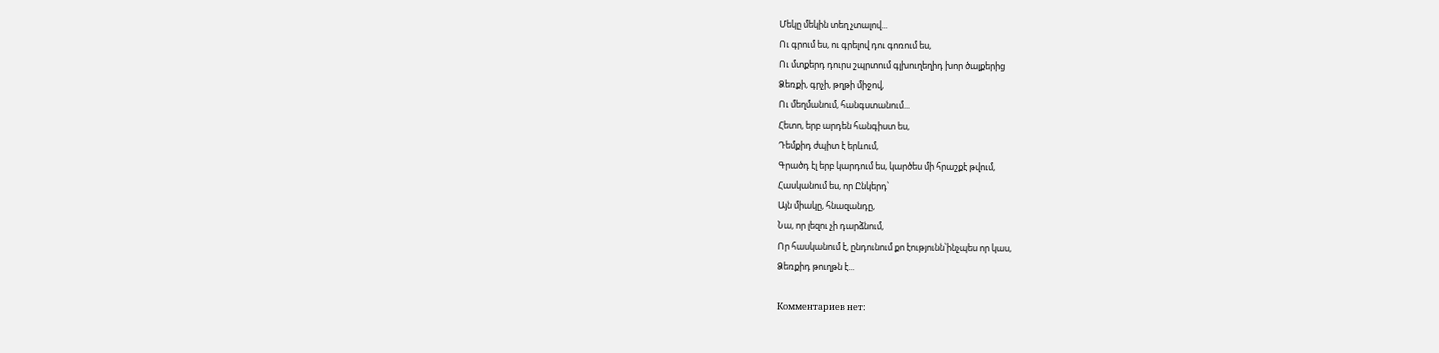Մեկը մեկին տեղ չտալով...
Ու գրում ես, ու գրելով դու գոռում ես,
Ու մտքերդ դուրս շպրտում գլխուղեղիդ խոր ծալքերից
Ձեռքի, գրչի, թղթի միջով,
Ու մեղմանում, հանգստանում...
Հետո, երբ արդեն հանգիստ ես,
Դեմքիդ ժպիտ է երևում,
Գրածդ էլ երբ կարդում ես, կարծես մի հրաշքէ թվում,
Հասկանում ես, որ Ընկերդ՝
Այն միակը, հնազանդը,
Նա, որ լեզու չի դարձնում,
Որ հասկանում է, ընդունում քո էությունն՝ինչպես որ կաս,
Ձեռքիդ թուղթն է...

Комментариев нет: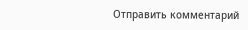Отправить комментарий